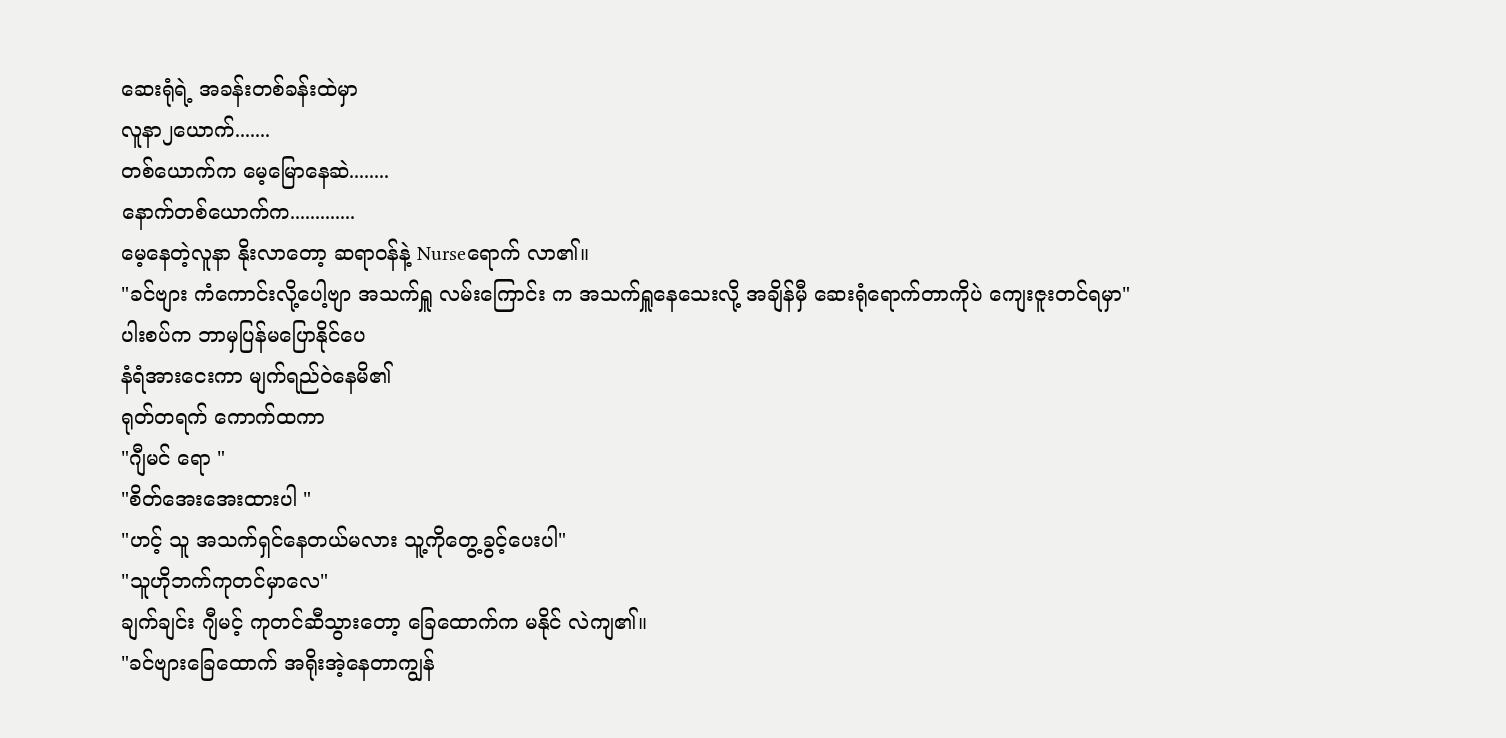ဆေးရုံရဲ့ အခန်းတစ်ခန်းထဲမှာ
လူနာ၂ယောက်.......
တစ်ယောက်က မေ့မြောနေဆဲ........
နောက်တစ်ယောက်က.............
မေ့နေတဲ့လူနာ နိုးလာတော့ ဆရာဝန်နဲ့ Nurseရောက် လာ၏။
"ခင်ဗျား ကံကောင်းလို့ပေါ့ဗျာ အသက်ရှူ လမ်းကြောင်း က အသက်ရှူနေသေးလို့ အချိန်မှီ ဆေးရုံရောက်တာကိုပဲ ကျေးဇူးတင်ရမှာ"
ပါးစပ်က ဘာမှပြန်မပြောနိုင်ပေ
နံရံအားငေးကာ မျက်ရည်ဝဲနေမိ၏
ရုတ်တရက် ကောက်ထကာ
"ဂျီမင် ရော "
"စိတ်အေးအေးထားပါ "
"ဟင့် သူ အသက်ရှင်နေတယ်မလား သူ့ကိုတွေ့ခွင့်ပေးပါ"
"သူဟိုဘက်ကုတင်မှာလေ"
ချက်ချင်း ဂျီမင့် ကုတင်ဆီသွားတော့ ခြေထောက်က မနိုင် လဲကျ၏။
"ခင်ဗျားခြေထောက် အရိုးအဲ့နေတာကျွန်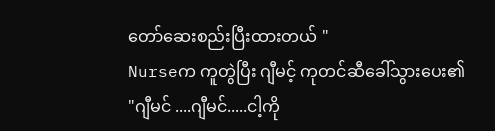တော်ဆေးစည်းပြီးထားတယ် "
Nurseက ကူတွဲပြီး ဂျီမင့် ကုတင်ဆီခေါ်သွားပေး၏
"ဂျီမင် ....ဂျီမင်.....ငါ့ကို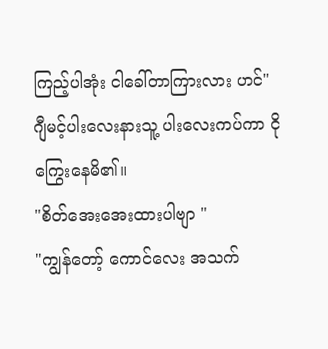ကြည့်ပါအုံး ငါခေါ်တာကြားလား ဟင်"
ဂျီမင့်ပါးလေးနားသူ့ ပါးလေးကပ်ကာ ငိုကြွေးနေမိ၏။
"စိတ်အေးအေးထားပါဗျာ "
"ကျွန်တော့် ကောင်လေး အသက်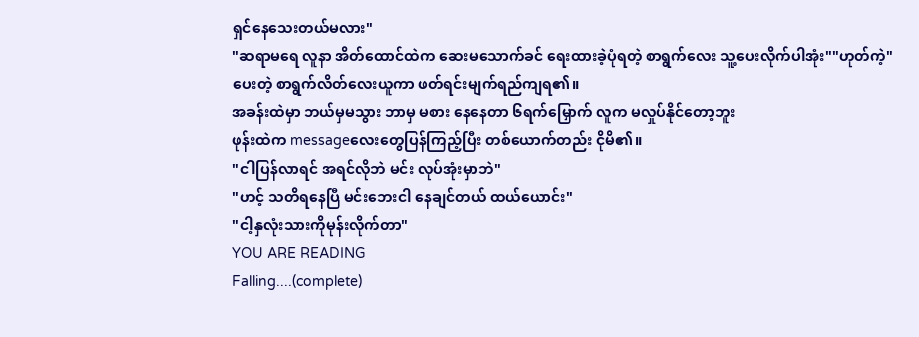ရှင်နေသေးတယ်မလား"
"ဆရာမရေ လူနာ အိတ်ထောင်ထဲက ဆေးမသောက်ခင် ရေးထားခဲ့ပုံရတဲ့ စာရွက်လေး သူ့ပေးလိုက်ပါအုံး""ဟုတ်ကဲ့"
ပေးတဲ့ စာရွက်လိတ်လေးယူကာ ဖတ်ရင်းမျက်ရည်ကျရ၏။
အခန်းထဲမှာ ဘယ်မှမသွား ဘာမှ မစား နေနေတာ ၆ရက်မြှောက် လူက မလှုပ်နိုင်တော့ဘူး
ဖုန်းထဲက messageလေးတွေပြန်ကြည့်ပြီး တစ်ယောက်တည်း ငိုမိ၏။
"ငါပြန်လာရင် အရင်လိုဘဲ မင်း လုပ်အုံးမှာဘဲ"
"ဟင့် သတိရနေပြီ မင်းဘေးငါ နေချင်တယ် ထယ်ယောင်း"
"ငါ့နှလုံးသားကိုမုန်းလိုက်တာ"
YOU ARE READING
Falling....(complete)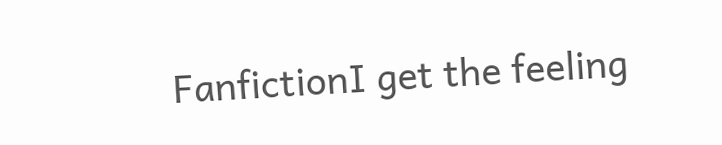FanfictionI get the feeling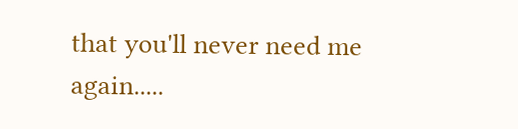that you'll never need me again.....